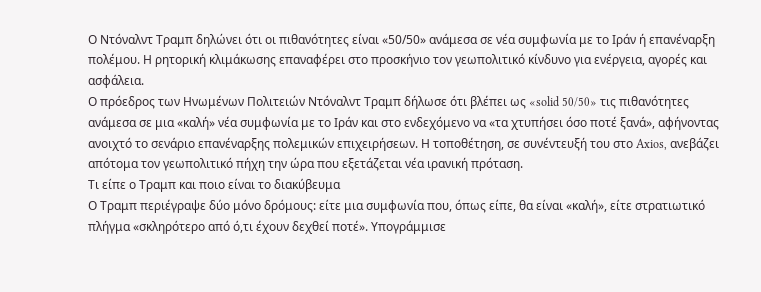Ο Ντόναλντ Τραμπ δηλώνει ότι οι πιθανότητες είναι «50/50» ανάμεσα σε νέα συμφωνία με το Ιράν ή επανέναρξη πολέμου. Η ρητορική κλιμάκωσης επαναφέρει στο προσκήνιο τον γεωπολιτικό κίνδυνο για ενέργεια, αγορές και ασφάλεια.
Ο πρόεδρος των Ηνωμένων Πολιτειών Ντόναλντ Τραμπ δήλωσε ότι βλέπει ως «solid 50/50» τις πιθανότητες ανάμεσα σε μια «καλή» νέα συμφωνία με το Ιράν και στο ενδεχόμενο να «τα χτυπήσει όσο ποτέ ξανά», αφήνοντας ανοιχτό το σενάριο επανέναρξης πολεμικών επιχειρήσεων. Η τοποθέτηση, σε συνέντευξή του στο Axios, ανεβάζει απότομα τον γεωπολιτικό πήχη την ώρα που εξετάζεται νέα ιρανική πρόταση.
Τι είπε ο Τραμπ και ποιο είναι το διακύβευμα
Ο Τραμπ περιέγραψε δύο μόνο δρόμους: είτε μια συμφωνία που, όπως είπε, θα είναι «καλή», είτε στρατιωτικό πλήγμα «σκληρότερο από ό,τι έχουν δεχθεί ποτέ». Υπογράμμισε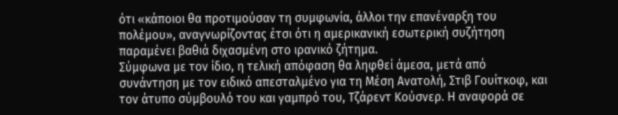ότι «κάποιοι θα προτιμούσαν τη συμφωνία, άλλοι την επανέναρξη του πολέμου», αναγνωρίζοντας έτσι ότι η αμερικανική εσωτερική συζήτηση παραμένει βαθιά διχασμένη στο ιρανικό ζήτημα.
Σύμφωνα με τον ίδιο, η τελική απόφαση θα ληφθεί άμεσα, μετά από συνάντηση με τον ειδικό απεσταλμένο για τη Μέση Ανατολή, Στιβ Γουίτκοφ, και τον άτυπο σύμβουλό του και γαμπρό του, Τζάρεντ Κούσνερ. Η αναφορά σε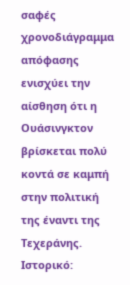σαφές χρονοδιάγραμμα απόφασης ενισχύει την αίσθηση ότι η Ουάσινγκτον βρίσκεται πολύ κοντά σε καμπή στην πολιτική της έναντι της Τεχεράνης.
Ιστορικό: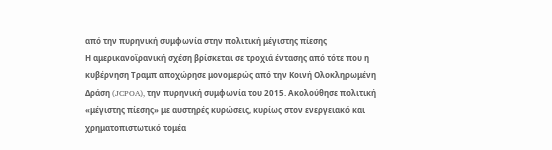από την πυρηνική συμφωνία στην πολιτική μέγιστης πίεσης
Η αμερικανοϊρανική σχέση βρίσκεται σε τροχιά έντασης από τότε που η κυβέρνηση Τραμπ αποχώρησε μονομερώς από την Κοινή Ολοκληρωμένη Δράση (JCPOA), την πυρηνική συμφωνία του 2015. Ακολούθησε πολιτική «μέγιστης πίεσης» με αυστηρές κυρώσεις, κυρίως στον ενεργειακό και χρηματοπιστωτικό τομέα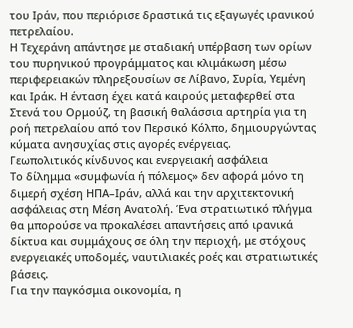του Ιράν, που περιόρισε δραστικά τις εξαγωγές ιρανικού πετρελαίου.
Η Τεχεράνη απάντησε με σταδιακή υπέρβαση των ορίων του πυρηνικού προγράμματος και κλιμάκωση μέσω περιφερειακών πληρεξουσίων σε Λίβανο, Συρία, Υεμένη και Ιράκ. Η ένταση έχει κατά καιρούς μεταφερθεί στα Στενά του Ορμούζ, τη βασική θαλάσσια αρτηρία για τη ροή πετρελαίου από τον Περσικό Κόλπο, δημιουργώντας κύματα ανησυχίας στις αγορές ενέργειας.
Γεωπολιτικός κίνδυνος και ενεργειακή ασφάλεια
Το δίλημμα «συμφωνία ή πόλεμος» δεν αφορά μόνο τη διμερή σχέση ΗΠΑ–Ιράν, αλλά και την αρχιτεκτονική ασφάλειας στη Μέση Ανατολή. Ένα στρατιωτικό πλήγμα θα μπορούσε να προκαλέσει απαντήσεις από ιρανικά δίκτυα και συμμάχους σε όλη την περιοχή, με στόχους ενεργειακές υποδομές, ναυτιλιακές ροές και στρατιωτικές βάσεις.
Για την παγκόσμια οικονομία, η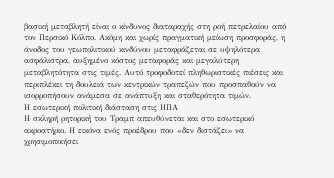βασική μεταβλητή είναι ο κίνδυνος διαταραχής στη ροή πετρελαίου από τον Περσικό Κόλπο. Ακόμη και χωρίς πραγματική μείωση προσφοράς, η άνοδος του γεωπολιτικού κινδύνου μεταφράζεται σε υψηλότερα ασφάλιστρα, αυξημένο κόστος μεταφοράς και μεγαλύτερη μεταβλητότητα στις τιμές. Αυτό τροφοδοτεί πληθωριστικές πιέσεις και περιπλέκει τη δουλειά των κεντρικών τραπεζών που προσπαθούν να ισορροπήσουν ανάμεσα σε ανάπτυξη και σταθερότητα τιμών.
Η εσωτερική πολιτική διάσταση στις ΗΠΑ
Η σκληρή ρητορική του Τραμπ απευθύνεται και στο εσωτερικό ακροατήριο. Η εικόνα ενός προέδρου που «δεν διστάζει» να χρησιμοποιήσει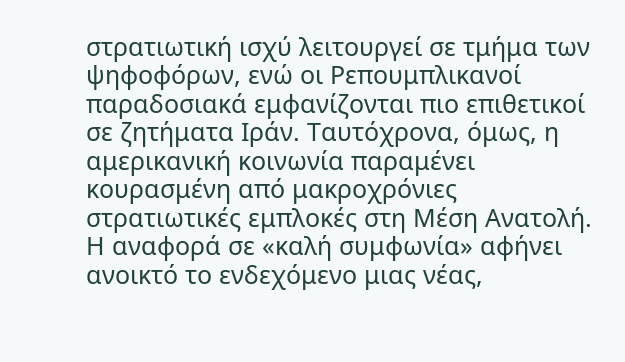στρατιωτική ισχύ λειτουργεί σε τμήμα των ψηφοφόρων, ενώ οι Ρεπουμπλικανοί παραδοσιακά εμφανίζονται πιο επιθετικοί σε ζητήματα Ιράν. Ταυτόχρονα, όμως, η αμερικανική κοινωνία παραμένει κουρασμένη από μακροχρόνιες στρατιωτικές εμπλοκές στη Μέση Ανατολή.
Η αναφορά σε «καλή συμφωνία» αφήνει ανοικτό το ενδεχόμενο μιας νέας,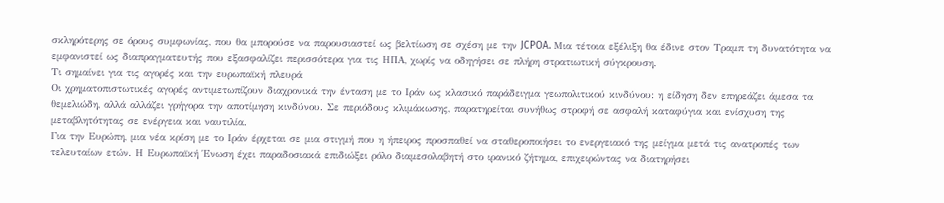σκληρότερης σε όρους συμφωνίας, που θα μπορούσε να παρουσιαστεί ως βελτίωση σε σχέση με την JCPOA. Μια τέτοια εξέλιξη θα έδινε στον Τραμπ τη δυνατότητα να εμφανιστεί ως διαπραγματευτής που εξασφαλίζει περισσότερα για τις ΗΠΑ, χωρίς να οδηγήσει σε πλήρη στρατιωτική σύγκρουση.
Τι σημαίνει για τις αγορές και την ευρωπαϊκή πλευρά
Οι χρηματοπιστωτικές αγορές αντιμετωπίζουν διαχρονικά την ένταση με το Ιράν ως κλασικό παράδειγμα γεωπολιτικού κινδύνου: η είδηση δεν επηρεάζει άμεσα τα θεμελιώδη, αλλά αλλάζει γρήγορα την αποτίμηση κινδύνου. Σε περιόδους κλιμάκωσης, παρατηρείται συνήθως στροφή σε ασφαλή καταφύγια και ενίσχυση της μεταβλητότητας σε ενέργεια και ναυτιλία.
Για την Ευρώπη, μια νέα κρίση με το Ιράν έρχεται σε μια στιγμή που η ήπειρος προσπαθεί να σταθεροποιήσει το ενεργειακό της μείγμα μετά τις ανατροπές των τελευταίων ετών. Η Ευρωπαϊκή Ένωση έχει παραδοσιακά επιδιώξει ρόλο διαμεσολαβητή στο ιρανικό ζήτημα, επιχειρώντας να διατηρήσει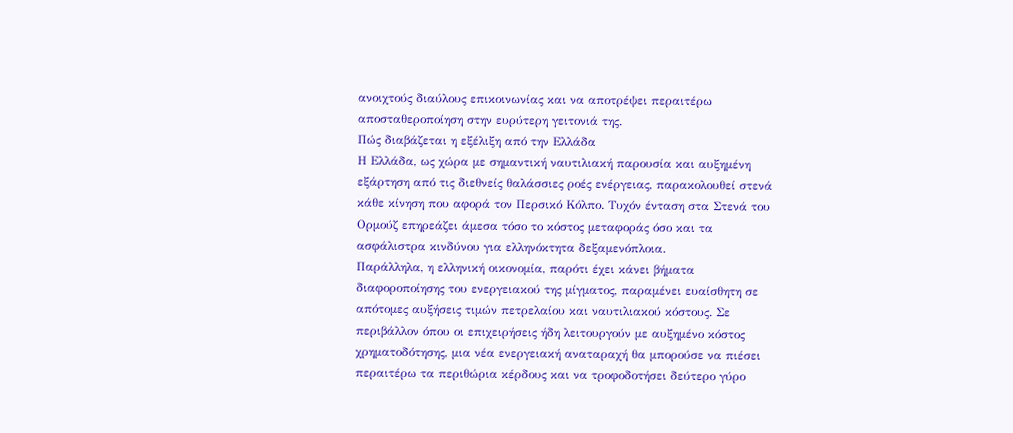ανοιχτούς διαύλους επικοινωνίας και να αποτρέψει περαιτέρω αποσταθεροποίηση στην ευρύτερη γειτονιά της.
Πώς διαβάζεται η εξέλιξη από την Ελλάδα
Η Ελλάδα, ως χώρα με σημαντική ναυτιλιακή παρουσία και αυξημένη εξάρτηση από τις διεθνείς θαλάσσιες ροές ενέργειας, παρακολουθεί στενά κάθε κίνηση που αφορά τον Περσικό Κόλπο. Τυχόν ένταση στα Στενά του Ορμούζ επηρεάζει άμεσα τόσο το κόστος μεταφοράς όσο και τα ασφάλιστρα κινδύνου για ελληνόκτητα δεξαμενόπλοια.
Παράλληλα, η ελληνική οικονομία, παρότι έχει κάνει βήματα διαφοροποίησης του ενεργειακού της μίγματος, παραμένει ευαίσθητη σε απότομες αυξήσεις τιμών πετρελαίου και ναυτιλιακού κόστους. Σε περιβάλλον όπου οι επιχειρήσεις ήδη λειτουργούν με αυξημένο κόστος χρηματοδότησης, μια νέα ενεργειακή αναταραχή θα μπορούσε να πιέσει περαιτέρω τα περιθώρια κέρδους και να τροφοδοτήσει δεύτερο γύρο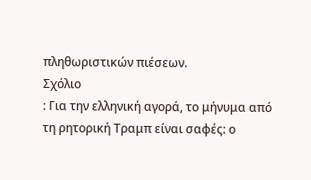πληθωριστικών πιέσεων.
Σχόλιο
: Για την ελληνική αγορά, το μήνυμα από τη ρητορική Τραμπ είναι σαφές: ο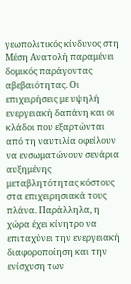γεωπολιτικός κίνδυνος στη Μέση Ανατολή παραμένει δομικός παράγοντας αβεβαιότητας. Οι επιχειρήσεις με υψηλή ενεργειακή δαπάνη και οι κλάδοι που εξαρτώνται από τη ναυτιλία οφείλουν να ενσωματώνουν σενάρια αυξημένης μεταβλητότητας κόστους στα επιχειρησιακά τους πλάνα. Παράλληλα, η χώρα έχει κίνητρο να επιταχύνει την ενεργειακή διαφοροποίηση και την ενίσχυση των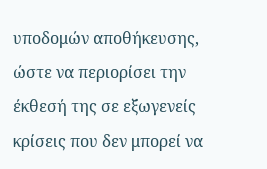υποδομών αποθήκευσης, ώστε να περιορίσει την έκθεσή της σε εξωγενείς κρίσεις που δεν μπορεί να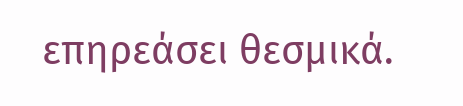επηρεάσει θεσμικά.